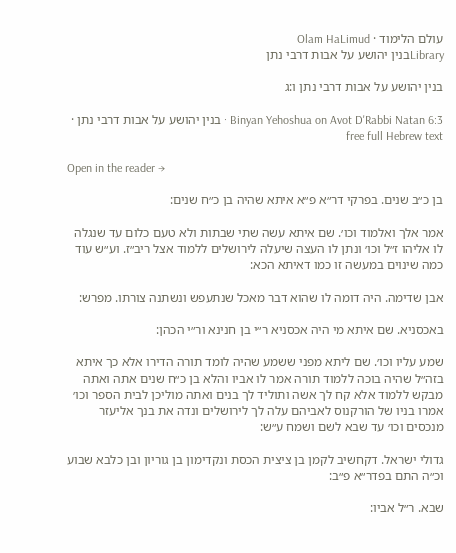עולם הלימוד · Olam HaLimud
Libraryבנין יהושע על אבות דרבי נתן

בנין יהושע על אבות דרבי נתן ו:ג

Binyan Yehoshua on Avot D'Rabbi Natan 6:3 · בנין יהושע על אבות דרבי נתן · free full Hebrew text

Open in the reader →

בן כ״ב שנים. בפרקי דר״א פ״א איתא שהיה בן כ״ח שנים:

אמר אלך ואלמוד וכו׳. שם איתא עשה שתי שבתות ולא טעם כלום עד שנגלה לו אליהו ז״ל וכו׳ ונתן לו העצה שיעלה לירושלים ללמוד אצל ריב״ז. וע״ש עוד כמה שינוים במעשה זו כמו דאיתא הכא:

אבן שדימה. היה דומה לו שהוא דבר מאכל שנתעפש ונשתנה צורתו. מפרש:

באכסניא. שם איתא מי היה אכסניא ר״י בן חנינא ור״י הכהן:

שמע עליו וכו׳. שם ליתא מפני ששמע שהיה לומד תורה הדירו אלא כך איתא בזה״ל שהיה בוכה ללמוד תורה אמר לו אביו והלא בן כ״ח שנים אתה ואתה מבקש ללמוד אלא קח לך אשה ותוליד לך בנים ואתה מוליכן לבית הספר וכו׳ אמרו בניו של הורקנוס לאביהם עלה לך לירושלים ונדה את בנך אליעזר מנכסים וכו׳ עד שבא לשם ושמח ע״ש:

גדולי ישראל. דקחשיב לקמן בן ציצית הכסת ונקדימון בן גוריון ובן כלבא שבוע וכ״ה התם בפדר״א פ״ב:

שבא. ר״ל אביו: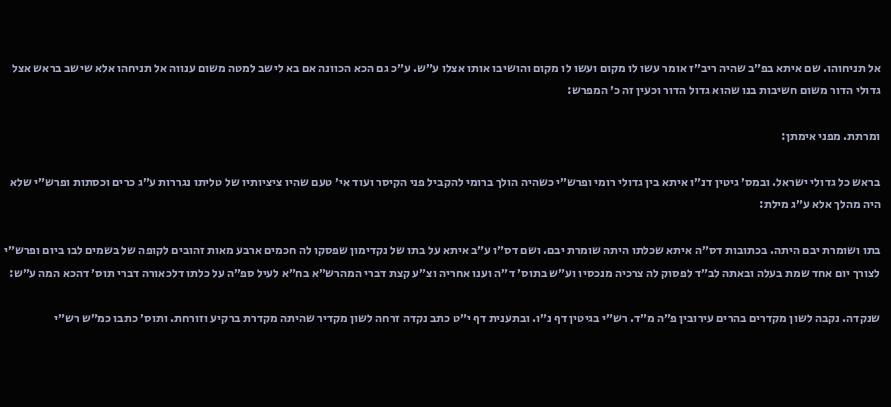אל תניחוהו. שם איתא בפ״ב שהיה ריב״ז אומר עשו לו מקום ועשו לו מקום והושיבו אותו אצלו ע״ש. ע״כ גם הכא הכוונה אם בא לישב למטה משום ענווה אל תניחהו אלא שישב בראש אצל גדולי הדור משום חשיבות בנו שהוא גדול הדור וכעין זה כ׳ המפרש:

ומרתת. מפני אימתן:

בראש כל גדולי ישראל. ובמס׳ גיטין דנ״ו איתא בין גדולי רומי ופרש״י כשהיה הולך ברומי להקביל פני הקיסר ועוד אי׳ טעם שהיו ציציותיו של טליתו נגררות ע״ג כרים וכסתות ופרש״י שלא היה מהלך אלא ע״ג מילת:

בתו ושומרת יבם היתה. בכתובות דס״ה איתא שכלתו היתה שומרת יבם. ושם דס״ו ע״ב איתא על בתו של נקדימון שפסקו לה חכמים ארבע מאות זהובים לקופה של בשמים לבו ביום ופרש״י לצורך יום אחד שמת בעלה ובאתה לב״ד לפסוק לה צרכיה מנכסיו וע״ש בתוס׳ ד״ה וענו אחריה וצ״ע קצת דברי המהרש״א בח״א לעיל ספ״ה על כלתו דלכאורה דברי תוס׳ דהכא המה ע״ש:

שנקדה. נקבה לשון מקדרים בהרים עירובין פ״ה מ״ד. רש״י בגיטין דף נ״ו. ובתענית דף י״ט כתב נקדה זרחה לשון מקדיר שהיתה מקדרת ברקיע וזורחת. ותוס׳ כתבו כמ״ש רש״י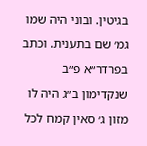בגיטין. ובוני היה שמו גמ׳ שם בתענית. וכתב בפרדר״א פ״ב שנקדימון ב״ג היה לו מזון ג׳ סאין קמח לכל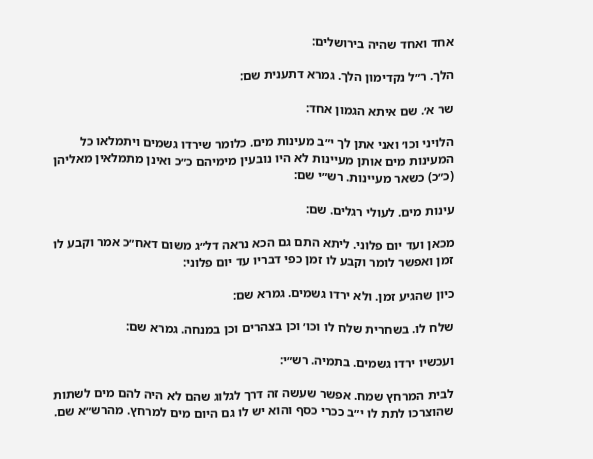אחד ואחד שהיה בירושלים:

הלך. ר״ל נקדימון הלך. גמרא דתענית שם:

שר א׳. שם איתא הגמון אחד:

הלויני וכו׳ ואני אתן לך י״ב מעינות מים. כלומר שירדו גשמים ויתמלאו כל המעינות מים אותן מעיינות לא היו נובעין מימיהם כ״כ ואינן מתמלאין מאליהן (כ״כ) כשאר מעיינות. רש״י שם:

עינות מים. לעולי רגלים. שם:

מכאן ועד יום פלוני. ליתא התם גם הכא נראה דל״ג משום דאח״כ אמר וקבע לו זמן ואפשר לומר וקבע לו זמן כפי דבריו עד יום פלוני:

כיון שהגיע זמן. ולא ירדו גשמים. גמרא שם:

שלח לו. בשחרית שלח לו וכו׳ וכן בצהרים וכן במנחה. גמרא שם:

ועכשיו ירדו גשמים. בתמיה. רש״י:

לבית המרחץ שמח. אפשר שעשה זה דרך לגלוג שהם לא היה להם מים לשתות שהוצרכו לתת לו י״ב ככרי כסף והוא יש לו גם היום מים למרחץ. מהרש״א שם.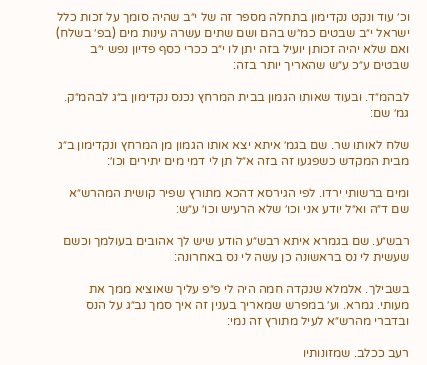וכ׳ עוד ונקט נקדימון בתחלה מספר זה של י״ב שהיה סומך על זכות כלל ישראל י״ב שבטים כמ״ש בהם ושם שתים עשרה עינות מים (בפ׳ בשלח) ואם שלא יהיה זכותן יועיל בזה יתן לו י״ב ככרי כסף פדיון נפש י״ב שבטים ע״כ ע״ש שהאריך יותר בזה:

לבהמ״ד. ובעוד שאותו הגמון בבית המרחץ נכנס נקדימון ב״ג לבהמ״ק. גמ׳ שם:

שלח לאותו שר. שם בגמ׳ איתא יצא אותו הגמון מן המרחץ ונקדימון ב״ג מבית המקדש כשפגעו זה בזה א״ל תן לי דמי מים יתירים וכו׳:

ומים ברשותי ירדו. לפי הגירסא דהכא מתורץ שפיר קושית המהרש״א שם ד״ה וא״ל יודע אני וכו׳ שלא הרעיש וכו׳ ע״ש:

רבש״ע. שם בגמרא איתא רבש״ע הודע שיש לך אהובים בעולמך וכשם שעשית לי נס בראשונה כן עשה לי נס באחרונה:

בשבילך. אלמלא שנקדה חמה היה לי פ״פ עליך שאוציא ממך את מעותי. גמרא. וע׳ במפרש שמאריך בענין זה איך סמך נב״ג על הנס ובדברי מהרש״א לעיל מתורץ זה נמי:

רעב ככלב. שמזונותיו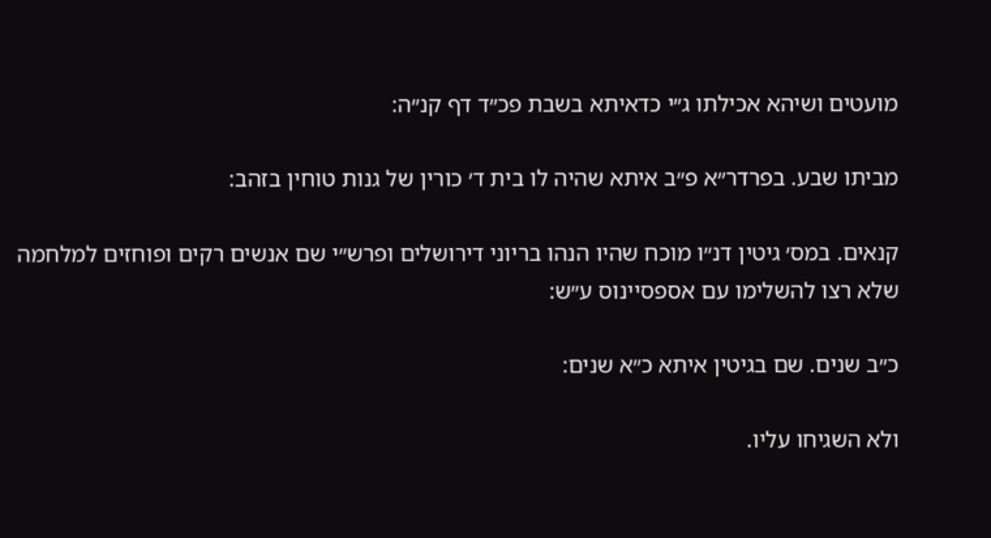מועטים ושיהא אכילתו ג״י כדאיתא בשבת פכ״ד דף קנ״ה:

מביתו שבע. בפרדר״א פ״ב איתא שהיה לו בית ד׳ כורין של גנות טוחין בזהב:

קנאים. במס׳ גיטין דנ״ו מוכח שהיו הנהו בריוני דירושלים ופרש״י שם אנשים רקים ופוחזים למלחמה שלא רצו להשלימו עם אספסיינוס ע״ש:

כ״ב שנים. שם בגיטין איתא כ״א שנים:

ולא השגיחו עליו.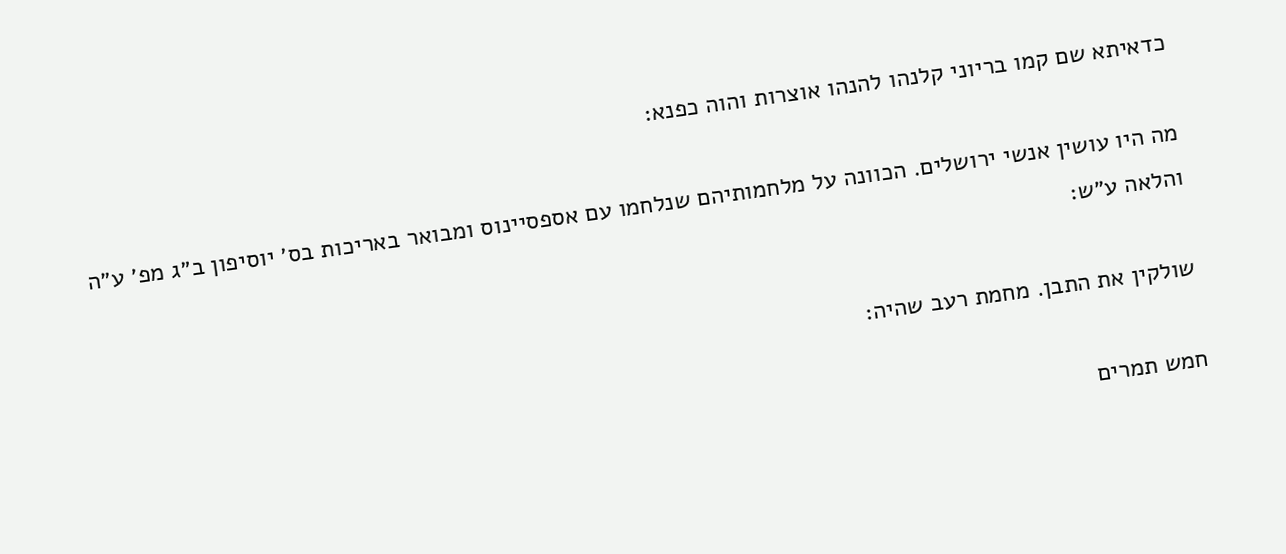כדאיתא שם קמו בריוני קלנהו להנהו אוצרות והוה כפנא:

מה היו עושין אנשי ירושלים. הכוונה על מלחמותיהם שנלחמו עם אספסיינוס ומבואר באריכות בס׳ יוסיפון ב״ג מפ׳ ע״ה והלאה ע״ש:

שולקין את התבן. מחמת רעב שהיה:

חמש תמרים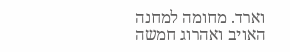וארד. מחומה למחנה האויב ואהרוג חמשה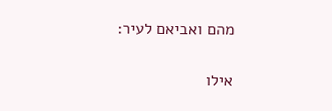מהם ואביאם לעיר:

אילו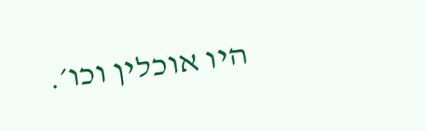היו אוכלין וכו׳.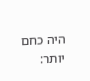היה כחם יותר: